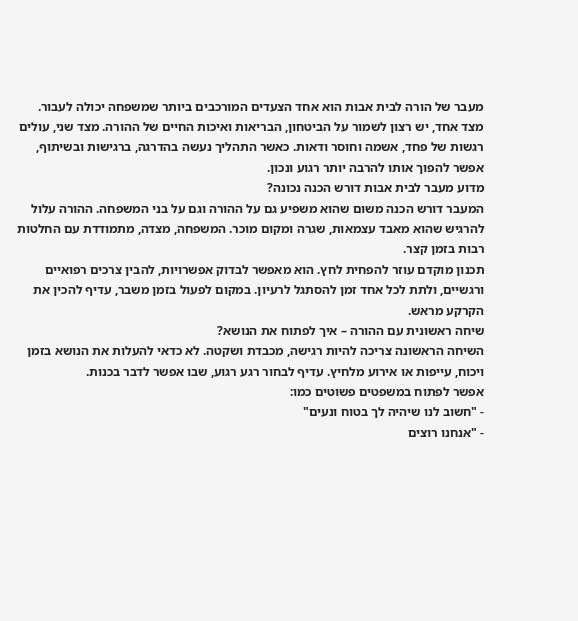מעבר של הורה לבית אבות הוא אחד הצעדים המורכבים ביותר שמשפחה יכולה לעבור. מצד אחד, יש רצון לשמור על הביטחון, הבריאות ואיכות החיים של ההורה. מצד שני, עולים רגשות של פחד, אשמה וחוסר ודאות. כאשר התהליך נעשה בהדרגה, ברגישות ובשיתוף, אפשר להפוך אותו להרבה יותר רגוע ונכון.
מדוע מעבר לבית אבות דורש הכנה נכונה?
המעבר דורש הכנה משום שהוא משפיע גם על ההורה וגם על בני המשפחה. ההורה עלול להרגיש שהוא מאבד עצמאות, שגרה ומקום מוכר. המשפחה, מצדה, מתמודדת עם החלטות רבות בזמן קצר.
תכנון מוקדם עוזר להפחית לחץ. הוא מאפשר לבדוק אפשרויות, להבין צרכים רפואיים ורגשיים, ולתת לכל אחד זמן להסתגל לרעיון. במקום לפעול בזמן משבר, עדיף להכין את הקרקע מראש.
שיחה ראשונית עם ההורה – איך לפתוח את הנושא?
השיחה הראשונה צריכה להיות רגישה, מכבדת ושקטה. לא כדאי להעלות את הנושא בזמן ויכוח, עייפות או אירוע מלחיץ. עדיף לבחור רגע רגוע, שבו אפשר לדבר בכנות.
אפשר לפתוח במשפטים פשוטים כמו:
- "חשוב לנו שיהיה לך בטוח ונעים"
- "אנחנו רוצים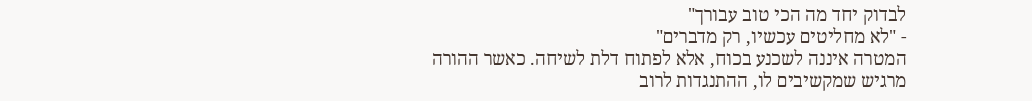לבדוק יחד מה הכי טוב עבורך"
- "לא מחליטים עכשיו, רק מדברים"
המטרה איננה לשכנע בכוח, אלא לפתוח דלת לשיחה. כאשר ההורה מרגיש שמקשיבים לו, ההתנגדות לרוב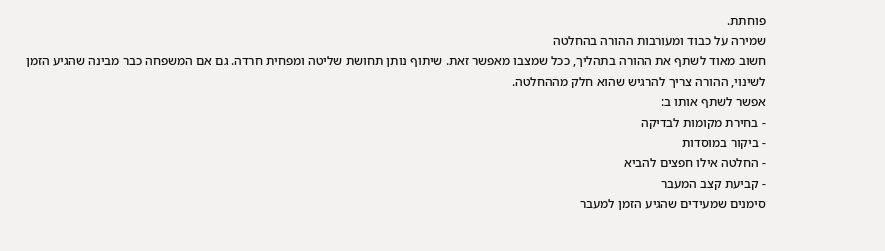פוחתת.
שמירה על כבוד ומעורבות ההורה בהחלטה
חשוב מאוד לשתף את ההורה בתהליך, ככל שמצבו מאפשר זאת. שיתוף נותן תחושת שליטה ומפחית חרדה. גם אם המשפחה כבר מבינה שהגיע הזמן לשינוי, ההורה צריך להרגיש שהוא חלק מההחלטה.
אפשר לשתף אותו ב:
- בחירת מקומות לבדיקה
- ביקור במוסדות
- החלטה אילו חפצים להביא
- קביעת קצב המעבר
סימנים שמעידים שהגיע הזמן למעבר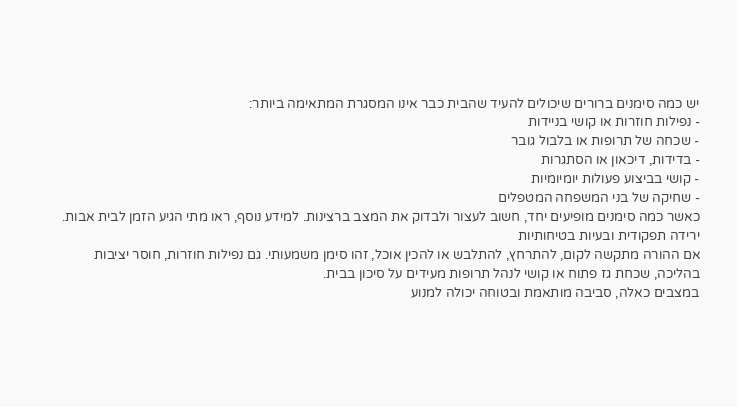יש כמה סימנים ברורים שיכולים להעיד שהבית כבר אינו המסגרת המתאימה ביותר:
- נפילות חוזרות או קושי בניידות
- שכחה של תרופות או בלבול גובר
- בדידות, דיכאון או הסתגרות
- קושי בביצוע פעולות יומיומיות
- שחיקה של בני המשפחה המטפלים
כאשר כמה סימנים מופיעים יחד, חשוב לעצור ולבדוק את המצב ברצינות. למידע נוסף, ראו מתי הגיע הזמן לבית אבות.
ירידה תפקודית ובעיות בטיחותיות
אם ההורה מתקשה לקום, להתרחץ, להתלבש או להכין אוכל, זהו סימן משמעותי. גם נפילות חוזרות, חוסר יציבות בהליכה, שכחת גז פתוח או קושי לנהל תרופות מעידים על סיכון בבית.
במצבים כאלה, סביבה מותאמת ובטוחה יכולה למנוע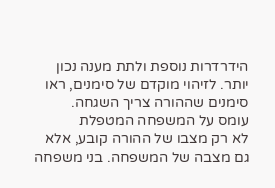הידרדרות נוספת ולתת מענה נכון יותר. לזיהוי מוקדם של סימנים, ראו סימנים שההורה צריך השגחה.
עומס על המשפחה המטפלת
לא רק מצבו של ההורה קובע, אלא גם מצבה של המשפחה. בני משפחה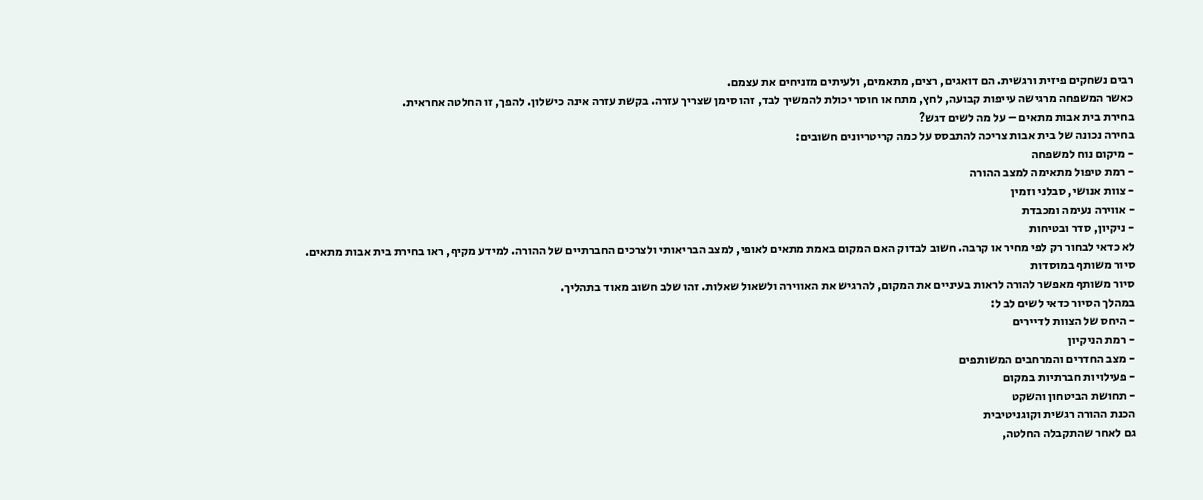רבים נשחקים פיזית ורגשית. הם דואגים, רצים, מתאמים, ולעיתים מזניחים את עצמם.
כאשר המשפחה מרגישה עייפות קבועה, לחץ, מתח או חוסר יכולת להמשיך לבד, זהו סימן שצריך עזרה. בקשת עזרה אינה כישלון. להפך, זו החלטה אחראית.
בחירת בית אבות מתאים – על מה לשים דגש?
בחירה נכונה של בית אבות צריכה להתבסס על כמה קריטריונים חשובים:
- מיקום נוח למשפחה
- רמת טיפול מתאימה למצב ההורה
- צוות אנושי, סבלני וזמין
- אווירה נעימה ומכבדת
- ניקיון, סדר ובטיחות
לא כדאי לבחור רק לפי מחיר או קרבה. חשוב לבדוק האם המקום באמת מתאים לאופי, למצב הבריאותי ולצרכים החברתיים של ההורה. למידע מקיף, ראו בחירת בית אבות מתאים.
סיור משותף במוסדות
סיור משותף מאפשר להורה לראות בעיניים את המקום, להרגיש את האווירה ולשאול שאלות. זהו שלב חשוב מאוד בתהליך.
במהלך הסיור כדאי לשים לב ל:
- היחס של הצוות לדיירים
- רמת הניקיון
- מצב החדרים והמרחבים המשותפים
- פעילויות חברתיות במקום
- תחושת הביטחון והשקט
הכנת ההורה רגשית וקוגניטיבית
גם לאחר שהתקבלה החלטה,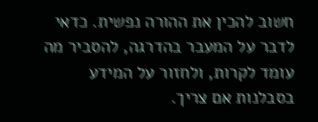חשוב להכין את ההורה נפשית. כדאי לדבר על המעבר בהדרגה, להסביר מה עומד לקרות, ולחזור על המידע בסבלנות אם צריך.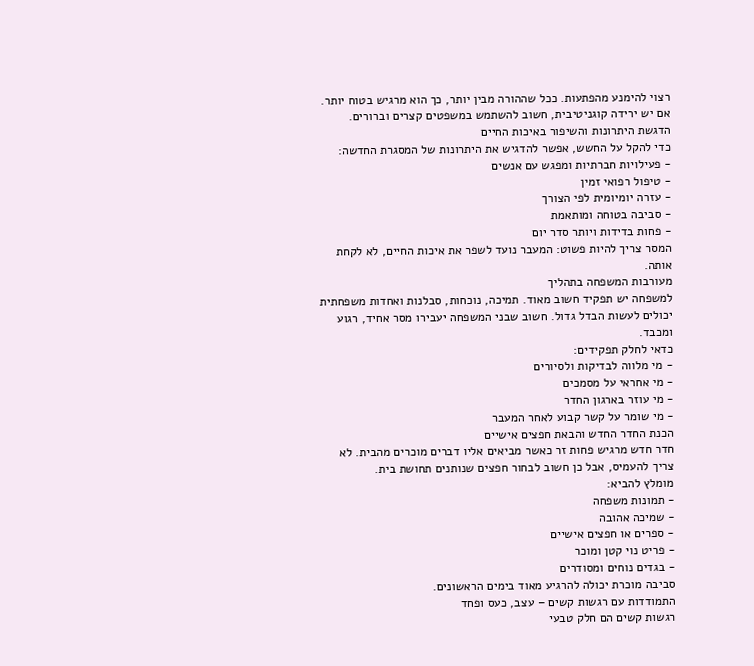רצוי להימנע מהפתעות. ככל שההורה מבין יותר, כך הוא מרגיש בטוח יותר. אם יש ירידה קוגניטיבית, חשוב להשתמש במשפטים קצרים וברורים.
הדגשת היתרונות והשיפור באיכות החיים
כדי להקל על החשש, אפשר להדגיש את היתרונות של המסגרת החדשה:
- פעילויות חברתיות ומפגש עם אנשים
- טיפול רפואי זמין
- עזרה יומיומית לפי הצורך
- סביבה בטוחה ומותאמת
- פחות בדידות ויותר סדר יום
המסר צריך להיות פשוט: המעבר נועד לשפר את איכות החיים, לא לקחת אותה.
מעורבות המשפחה בתהליך
למשפחה יש תפקיד חשוב מאוד. תמיכה, נוכחות, סבלנות ואחדות משפחתית יכולים לעשות הבדל גדול. חשוב שבני המשפחה יעבירו מסר אחיד, רגוע ומכבד.
כדאי לחלק תפקידים:
- מי מלווה לבדיקות ולסיורים
- מי אחראי על מסמכים
- מי עוזר בארגון החדר
- מי שומר על קשר קבוע לאחר המעבר
הכנת החדר החדש והבאת חפצים אישיים
חדר חדש מרגיש פחות זר כאשר מביאים אליו דברים מוכרים מהבית. לא צריך להעמיס, אבל כן חשוב לבחור חפצים שנותנים תחושת בית.
מומלץ להביא:
- תמונות משפחה
- שמיכה אהובה
- ספרים או חפצים אישיים
- פריט נוי קטן ומוכר
- בגדים נוחים ומסודרים
סביבה מוכרת יכולה להרגיע מאוד בימים הראשונים.
התמודדות עם רגשות קשים – עצב, כעס ופחד
רגשות קשים הם חלק טבעי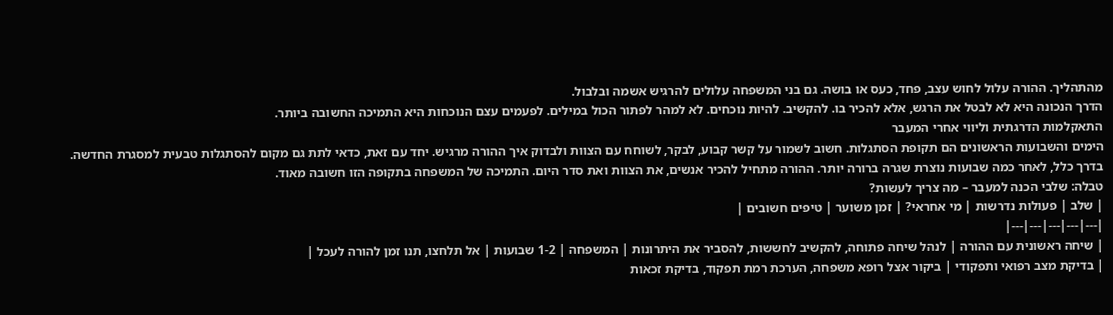מהתהליך. ההורה עלול לחוש עצב, פחד, כעס או בושה. גם בני המשפחה עלולים להרגיש אשמה ובלבול.
הדרך הנכונה היא לא לבטל את הרגש, אלא להכיר בו. להקשיב. להיות נוכחים. לא למהר לפתור הכול במילים. לפעמים עצם הנוכחות היא התמיכה החשובה ביותר.
התאקלמות הדרגתית וליווי אחרי המעבר
הימים והשבועות הראשונים הם תקופת הסתגלות. חשוב לשמור על קשר קבוע, לבקר, לשוחח עם הצוות ולבדוק איך ההורה מרגיש. יחד עם זאת, כדאי לתת גם מקום להסתגלות טבעית למסגרת החדשה.
בדרך כלל, לאחר כמה שבועות נוצרת שגרה ברורה יותר. ההורה מתחיל להכיר אנשים, את הצוות ואת סדר היום. התמיכה של המשפחה בתקופה הזו חשובה מאוד.
טבלה: שלבי הכנה למעבר – מה צריך לעשות?
| שלב | פעולות נדרשות | מי אחראי? | זמן משוער | טיפים חשובים |
|---|---|---|---|---|
| שיחה ראשונית עם ההורה | לנהל שיחה פתוחה, להקשיב לחששות, להסביר את היתרונות | המשפחה | 1-2 שבועות | אל תלחצו, תנו זמן להורה לעכל |
| בדיקת מצב רפואי ותפקודי | ביקור אצל רופא משפחה, הערכת רמת תפקוד, בדיקת זכאות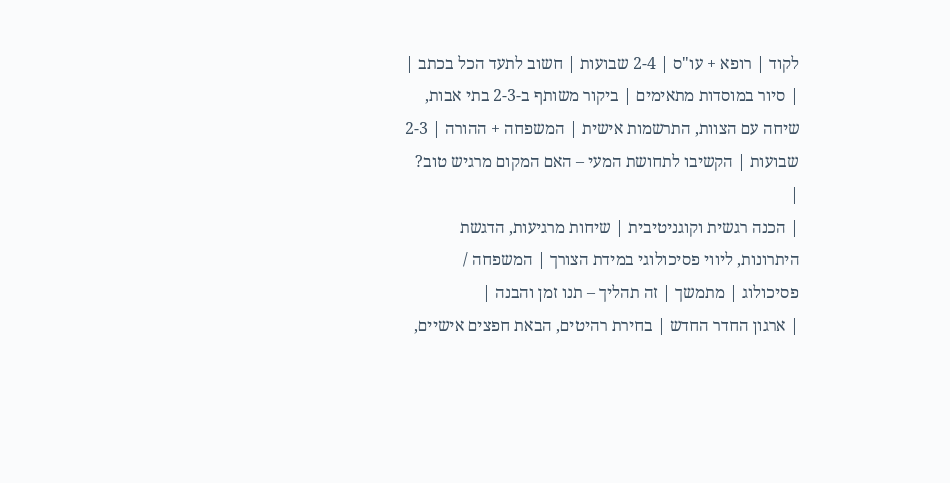לקוד | רופא + עו"ס | 2-4 שבועות | חשוב לתעד הכל בכתב |
| סיור במוסדות מתאימים | ביקור משותף ב-2-3 בתי אבות, שיחה עם הצוות, התרשמות אישית | המשפחה + ההורה | 2-3 שבועות | הקשיבו לתחושת המעי – האם המקום מרגיש טוב? |
| הכנה רגשית וקוגניטיבית | שיחות מרגיעות, הדגשת היתרונות, ליווי פסיכולוגי במידת הצורך | המשפחה / פסיכולוג | מתמשך | זה תהליך – תנו זמן והבנה |
| ארגון החדר החדש | בחירת רהיטים, הבאת חפצים אישיים,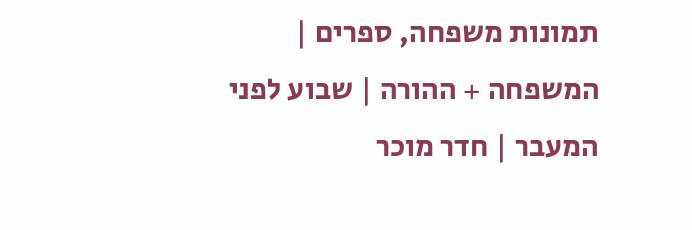תמונות משפחה, ספרים | המשפחה + ההורה | שבוע לפני המעבר | חדר מוכר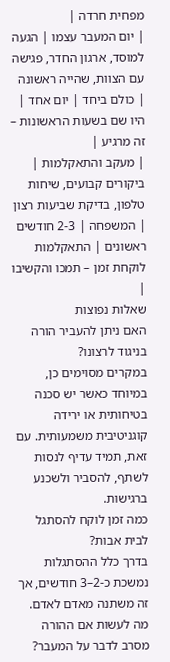מפחית חרדה |
| יום המעבר עצמו | הגעה למוסד, ארגון החדר, פגישה עם הצוות, שהייה ראשונה | כולם ביחד | יום אחד | היו שם בשעות הראשונות – זה מרגיע |
| מעקב והתאקלמות | ביקורים קבועים, שיחות טלפון, בדיקת שביעות רצון | המשפחה | 2-3 חודשים ראשונים | התאקלמות לוקחת זמן – תמכו והקשיבו |
שאלות נפוצות
האם ניתן להעביר הורה בניגוד לרצונו?
במקרים מסוימים כן, במיוחד כאשר יש סכנה בטיחותית או ירידה קוגניטיבית משמעותית. עם זאת, תמיד עדיף לנסות לשתף, להסביר ולשכנע ברגישות.
כמה זמן לוקח להסתגל לבית אבות?
בדרך כלל ההסתגלות נמשכת כ-2–3 חודשים, אך זה משתנה מאדם לאדם.
מה לעשות אם ההורה מסרב לדבר על המעבר?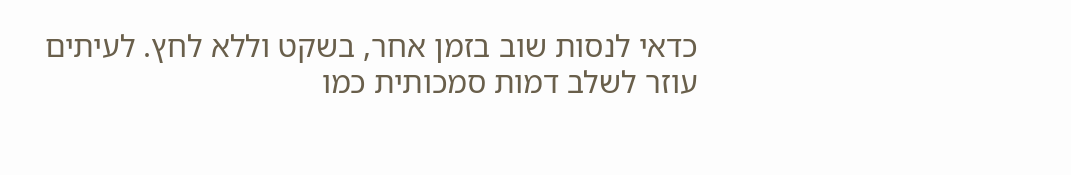כדאי לנסות שוב בזמן אחר, בשקט וללא לחץ. לעיתים עוזר לשלב דמות סמכותית כמו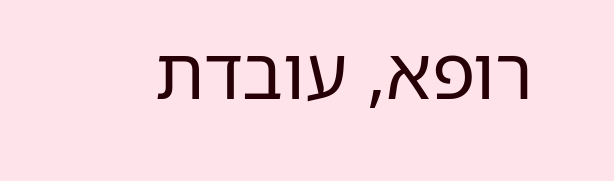רופא, עובדת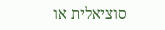סוציאלית או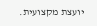יועצת מקצועית.